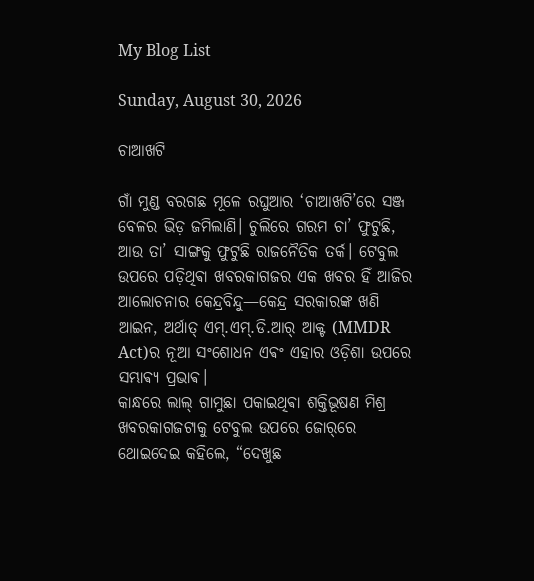My Blog List

Sunday, August 30, 2026

ଚାଆଖଟି

ଗାଁ ମୁଣ୍ଡ ବରଗଛ ମୂଳେ ରଘୁଆର ‘ଚାଆଖଟି’ରେ ସଞ୍ଜ ବେଳର ଭିଡ଼ ଜମିଲାଣି। ଚୁଲିରେ ଗରମ ଚା’ ଫୁଟୁଛି, ଆଉ ତା’ ସାଙ୍ଗକୁ ଫୁଟୁଛି ରାଜନୈତିକ ତର୍କ। ଟେବୁଲ ଉପରେ ପଡ଼ିଥିଵା ଖବରକାଗଜର ଏକ ଖବର ହିଁ ଆଜିର ଆଲୋଚନାର କେନ୍ଦ୍ରବିନ୍ଦୁ—କେନ୍ଦ୍ର ସରକାରଙ୍କ ଖଣି ଆଇନ, ଅର୍ଥାତ୍ ଏମ୍.ଏମ୍.ଡି.ଆର୍ ଆକ୍ଟ (MMDR Act)ର ନୂଆ ସଂଶୋଧନ ଏଵଂ ଏହାର ଓଡ଼ିଶା ଉପରେ ସମ୍ଭାଵ୍ୟ ପ୍ରଭାଵ।
କାନ୍ଧରେ ଲାଲ୍ ଗାମୁଛା ପକାଇଥିଵା ଶକ୍ତିଭୂଷଣ ମିଶ୍ର ଖବରକାଗଜଟାକୁ ଟେବୁଲ ଉପରେ ଜୋର୍‌ରେ ଥୋଇଦେଇ କହିଲେ, “ଦେଖୁଛ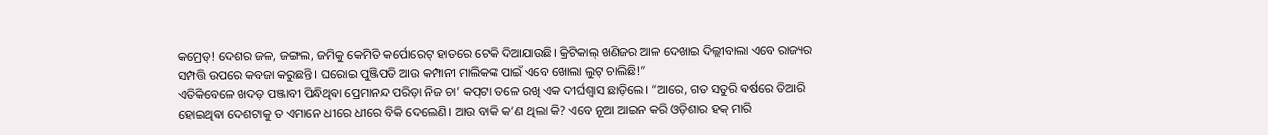କମ୍ରେଡ୍! ଦେଶର ଜଳ, ଜଙ୍ଗଲ, ଜମିକୁ କେମିତି କର୍ପୋରେଟ୍ ହାତରେ ଟେକି ଦିଆଯାଉଛି। କ୍ରିଟିକାଲ୍ ଖଣିଜର ଆଳ ଦେଖାଇ ଦିଲ୍ଲୀବାଲା ଏବେ ରାଜ୍ୟର ସମ୍ପତ୍ତି ଉପରେ କବଜା କରୁଛନ୍ତି। ଘରୋଇ ପୁଞ୍ଜିପତି ଆଉ କମ୍ପାନୀ ମାଲିକଙ୍କ ପାଇଁ ଏବେ ଖୋଲା ଲୁଟ୍ ଚାଲିଛି!”
ଏତିକିବେଳେ ଖଦଡ଼ ପଞ୍ଜାବୀ ପିନ୍ଧିଥିଵା ପ୍ରେମାନନ୍ଦ ପରିଡ଼ା ନିଜ ଚା’ କପ୍‌ଟା ତଳେ ରଖି ଏକ ଦୀର୍ଘଶ୍ୱାସ ଛାଡ଼ିଲେ। “ଆରେ, ଗତ ସତୁରି ଵର୍ଷରେ ତିଆରି ହୋଇଥିଵା ଦେଶଟାକୁ ତ ଏମାନେ ଧୀରେ ଧୀରେ ବିକି ଦେଲେଣି। ଆଉ ବାକି କ’ଣ ଥିଲା କି? ଏବେ ନୂଆ ଆଇନ କରି ଓଡ଼ିଶାର ହକ୍ ମାରି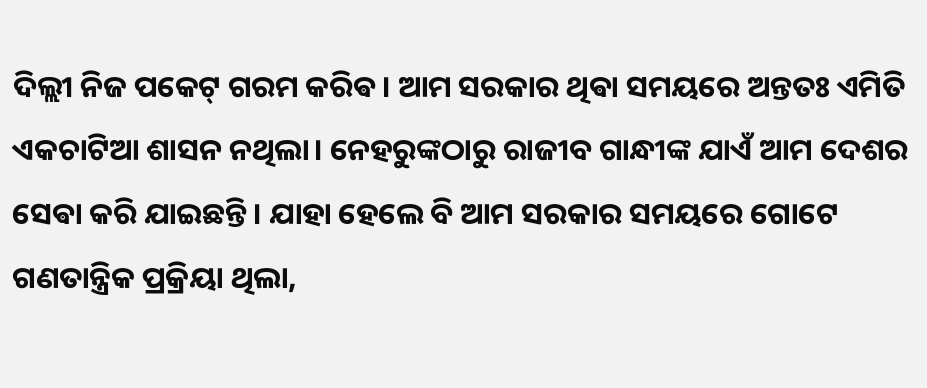ଦିଲ୍ଲୀ ନିଜ ପକେଟ୍ ଗରମ କରିଵ। ଆମ ସରକାର ଥିଵା ସମୟରେ ଅନ୍ତତଃ ଏମିତି ଏକଚାଟିଆ ଶାସନ ନଥିଲା। ନେହରୁଙ୍କଠାରୁ ରାଜୀବ ଗାନ୍ଧୀଙ୍କ ଯାଏଁ ଆମ ଦେଶର ସେଵା କରି ଯାଇଛନ୍ତି । ଯାହା ହେଲେ ବି ଆମ ସରକାର ସମୟରେ ଗୋଟେ ଗଣତାନ୍ତ୍ରିକ ପ୍ରକ୍ରିୟା ଥିଲା,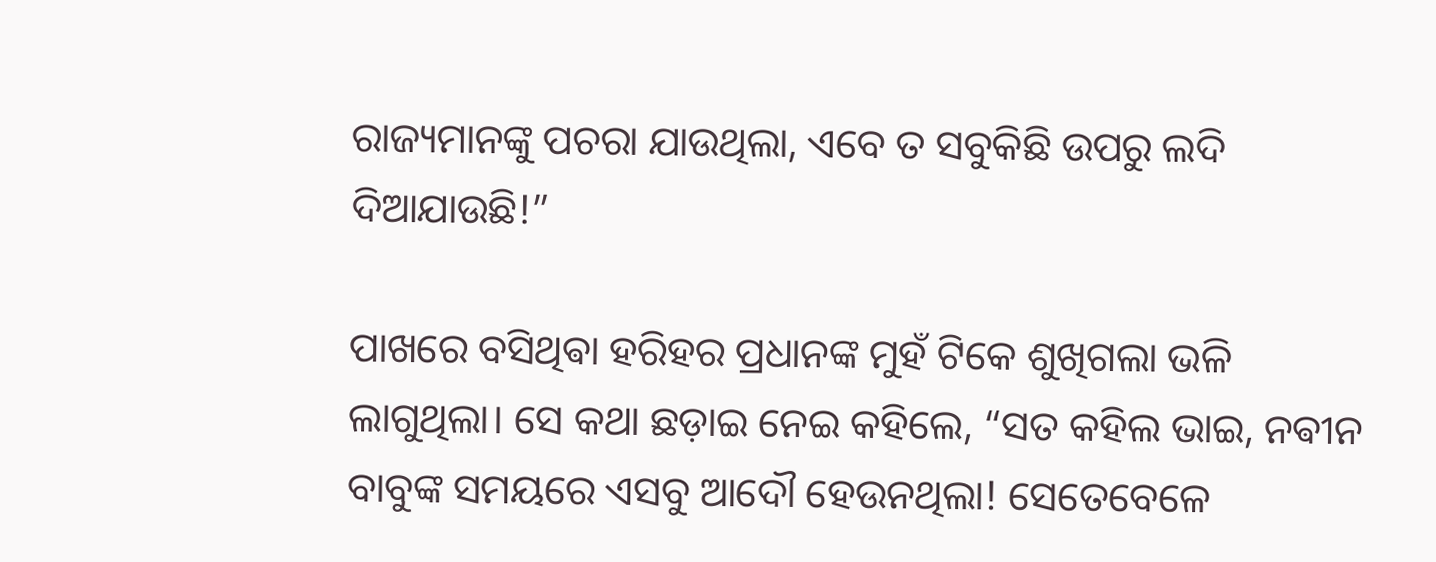ରାଜ୍ୟମାନଙ୍କୁ ପଚରା ଯାଉଥିଲା, ଏବେ ତ ସବୁକିଛି ଉପରୁ ଲଦି ଦିଆଯାଉଛି!”

ପାଖରେ ବସିଥିଵା ହରିହର ପ୍ରଧାନଙ୍କ ମୁହଁ ଟିକେ ଶୁଖିଗଲା ଭଳି ଲାଗୁଥିଲା। ସେ କଥା ଛଡ଼ାଇ ନେଇ କହିଲେ, “ସତ କହିଲ ଭାଇ, ନଵୀନ ବାବୁଙ୍କ ସମୟରେ ଏସବୁ ଆଦୌ ହେଉନଥିଲା! ସେତେବେଳେ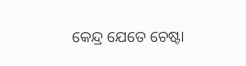କେନ୍ଦ୍ର ଯେତେ ଚେଷ୍ଟା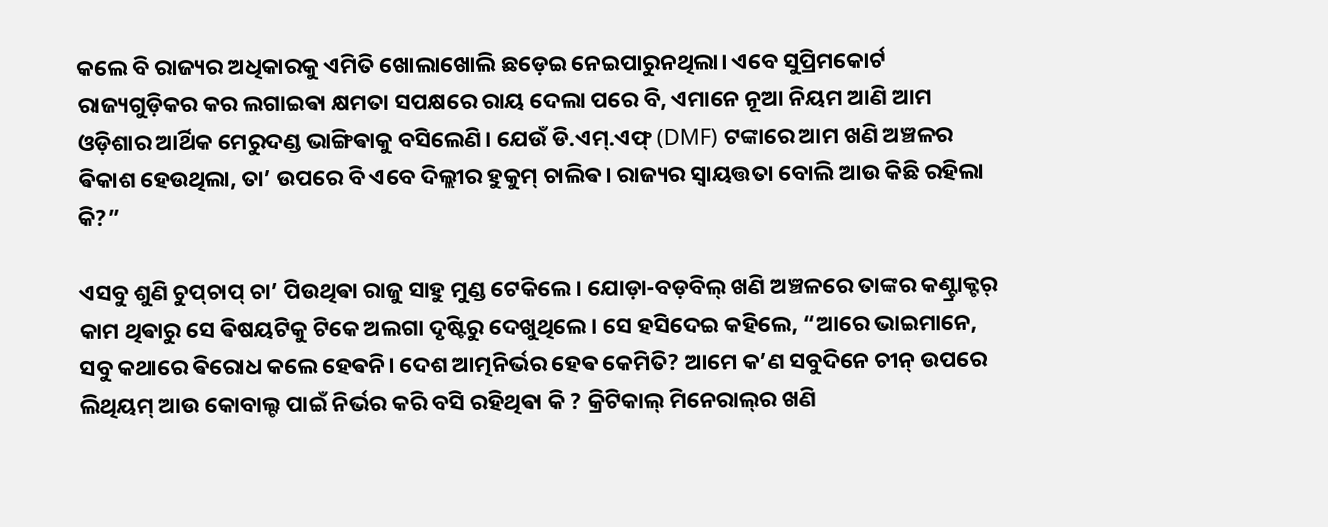କଲେ ବି ରାଜ୍ୟର ଅଧିକାରକୁ ଏମିତି ଖୋଲାଖୋଲି ଛଡ଼େଇ ନେଇପାରୁନଥିଲା। ଏବେ ସୁପ୍ରିମକୋର୍ଟ ରାଜ୍ୟଗୁଡ଼ିକର କର ଲଗାଇଵା କ୍ଷମତା ସପକ୍ଷରେ ରାୟ ଦେଲା ପରେ ବି, ଏମାନେ ନୂଆ ନିୟମ ଆଣି ଆମ ଓଡ଼ିଶାର ଆର୍ଥିକ ମେରୁଦଣ୍ଡ ଭାଙ୍ଗିଵାକୁ ବସିଲେଣି। ଯେଉଁ ଡି.ଏମ୍.ଏଫ୍ (DMF) ଟଙ୍କାରେ ଆମ ଖଣି ଅଞ୍ଚଳର ଵିକାଶ ହେଉଥିଲା, ତା’ ଉପରେ ବି ଏବେ ଦିଲ୍ଲୀର ହୁକୁମ୍ ଚାଲିଵ। ରାଜ୍ୟର ସ୍ୱାୟତ୍ତତା ବୋଲି ଆଉ କିଛି ରହିଲା କି?”

ଏସବୁ ଶୁଣି ଚୁପ୍‌ଚାପ୍ ଚା’ ପିଉଥିଵା ରାଜୁ ସାହୁ ମୁଣ୍ଡ ଟେକିଲେ। ଯୋଡ଼ା-ବଡ଼ବିଲ୍ ଖଣି ଅଞ୍ଚଳରେ ତାଙ୍କର କଣ୍ଟ୍ରାକ୍ଟର୍ କାମ ଥିଵାରୁ ସେ ଵିଷୟଟିକୁ ଟିକେ ଅଲଗା ଦୃଷ୍ଟିରୁ ଦେଖୁଥିଲେ। ସେ ହସିଦେଇ କହିଲେ, “ଆରେ ଭାଇମାନେ, ସବୁ କଥାରେ ଵିରୋଧ କଲେ ହେଵନି। ଦେଶ ଆତ୍ମନିର୍ଭର ହେଵ କେମିତି? ଆମେ କ’ଣ ସବୁଦିନେ ଚୀନ୍ ଉପରେ ଲିଥିୟମ୍ ଆଉ କୋବାଲ୍ଟ ପାଇଁ ନିର୍ଭର କରି ବସି ରହିଥିଵା କି ? କ୍ରିଟିକାଲ୍ ମିନେରାଲ୍‌ର ଖଣି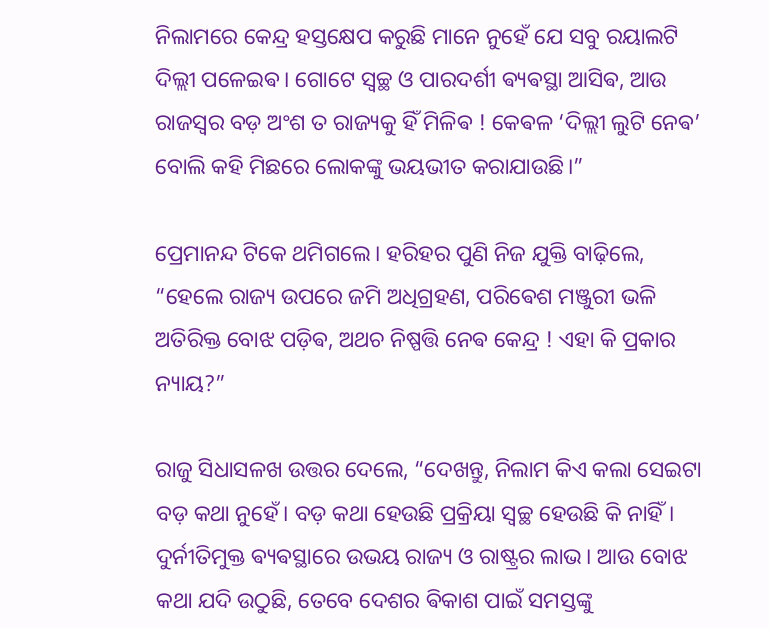ନିଲାମରେ କେନ୍ଦ୍ର ହସ୍ତକ୍ଷେପ କରୁଛି ମାନେ ନୁହେଁ ଯେ ସବୁ ରୟାଲଟି ଦିଲ୍ଲୀ ପଳେଇଵ। ଗୋଟେ ସ୍ୱଚ୍ଛ ଓ ପାରଦର୍ଶୀ ଵ୍ୟଵସ୍ଥା ଆସିଵ, ଆଉ ରାଜସ୍ୱର ବଡ଼ ଅଂଶ ତ ରାଜ୍ୟକୁ ହିଁ ମିଳିଵ ! କେଵଳ ‘ଦିଲ୍ଲୀ ଲୁଟି ନେଵ’ ବୋଲି କହି ମିଛରେ ଲୋକଙ୍କୁ ଭୟଭୀତ କରାଯାଉଛି।”

ପ୍ରେମାନନ୍ଦ ଟିକେ ଥମିଗଲେ। ହରିହର ପୁଣି ନିଜ ଯୁକ୍ତି ବାଢ଼ିଲେ, “ହେଲେ ରାଜ୍ୟ ଉପରେ ଜମି ଅଧିଗ୍ରହଣ, ପରିଵେଶ ମଞ୍ଜୁରୀ ଭଳି ଅତିରିକ୍ତ ବୋଝ ପଡ଼ିଵ, ଅଥଚ ନିଷ୍ପତ୍ତି ନେଵ କେନ୍ଦ୍ର ! ଏହା କି ପ୍ରକାର ନ୍ୟାୟ?”

ରାଜୁ ସିଧାସଳଖ ଉତ୍ତର ଦେଲେ, “ଦେଖନ୍ତୁ, ନିଲାମ କିଏ କଲା ସେଇଟା ବଡ଼ କଥା ନୁହେଁ। ବଡ଼ କଥା ହେଉଛି ପ୍ରକ୍ରିୟା ସ୍ୱଚ୍ଛ ହେଉଛି କି ନାହିଁ। ଦୁର୍ନୀତିମୁକ୍ତ ଵ୍ୟଵସ୍ଥାରେ ଉଭୟ ରାଜ୍ୟ ଓ ରାଷ୍ଟ୍ରର ଲାଭ। ଆଉ ବୋଝ କଥା ଯଦି ଉଠୁଛି, ତେବେ ଦେଶର ଵିକାଶ ପାଇଁ ସମସ୍ତଙ୍କୁ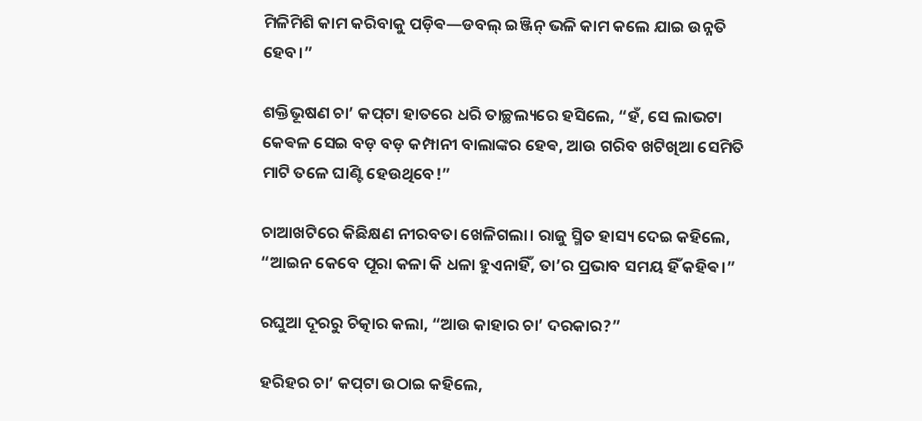ମିଳିମିଶି କାମ କରିବାକୁ ପଡ଼ିଵ—ଡବଲ୍ ଇଞ୍ଜିନ୍ ଭଳି କାମ କଲେ ଯାଇ ଉନ୍ନତି ହେବ।”

ଶକ୍ତିଭୂଷଣ ଚା’ କପ୍‌ଟା ହାତରେ ଧରି ତାଚ୍ଛଲ୍ୟରେ ହସିଲେ, “ହଁ, ସେ ଲାଭଟା କେଵଳ ସେଇ ବଡ଼ ବଡ଼ କମ୍ପାନୀ ବାଲାଙ୍କର ହେଵ, ଆଉ ଗରିବ ଖଟିଖିଆ ସେମିତି ମାଟି ତଳେ ଘାଣ୍ଟି ହେଉଥିବେ!”

ଚାଆଖଟିରେ କିଛିକ୍ଷଣ ନୀରବତା ଖେଳିଗଲା। ରାଜୁ ସ୍ମିତ ହାସ୍ୟ ଦେଇ କହିଲେ, “ଆଇନ କେବେ ପୂରା କଳା କି ଧଳା ହୁଏନାହିଁ, ତା’ର ପ୍ରଭାବ ସମୟ ହିଁ କହିଵ।”

ରଘୁଆ ଦୂରରୁ ଚିତ୍କାର କଲା, “ଆଉ କାହାର ଚା’ ଦରକାର?”

ହରିହର ଚା’ କପ୍‌ଟା ଉଠାଇ କହିଲେ,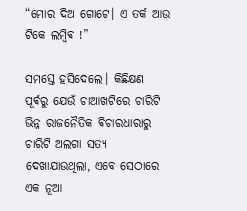“ମୋର ଦିଅ ଗୋଟେ। ଏ ତର୍କ ଆଉ ଟିକେ ଲମ୍ବିଵ !”

ସମସ୍ତେ ହସିଦେଲେ। କିଛିକ୍ଷଣ ପୂର୍ଵରୁ ଯେଉଁ ଚାଆଖଟିରେ ଚାରିଟି ଭିନ୍ନ ରାଜନୈତିକ ଵିଚାରଧାରାରୁ ଚାରିଟି ଅଲଗା ସତ୍ୟ ଦେଖାଯାଉଥିଲା, ଏବେ ସେଠାରେ ଏକ ନୂଆ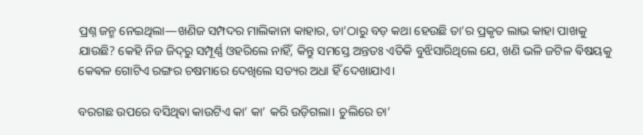ପ୍ରଶ୍ନ ଜନ୍ମ ନେଇଥିଲା—ଖଣିଜ ସମ୍ପଦର ମାଲିକାନା କାହାର, ତା’ଠାରୁ ବଡ଼ କଥା ହେଉଛି ତା’ର ପ୍ରକୃତ ଲାଭ କାହା ପାଖକୁ ଯାଉଛି? କେହି ନିଜ ଜିଦ୍‌ରୁ ସମ୍ପୂର୍ଣ୍ଣ ଓହରିଲେ ନାହିଁ, କିନ୍ତୁ ସମସ୍ତେ ଅନ୍ତତଃ ଏତିକି ବୁଝିସାରିଥିଲେ ଯେ, ଖଣି ଭଳି ଜଟିଳ ଵିଷୟକୁ କେଵଳ ଗୋଟିଏ ରଙ୍ଗର ଚଷମାରେ ଦେଖିଲେ ସତ୍ୟର ଅଧା ହିଁ ଦେଖାଯାଏ।

ବରଗଛ ଉପରେ ବସିଥିଵା କାଉଟିଏ କା’ କା’ କରି ଉଡ଼ିଗଲା। ଚୁଲିରେ ଚା’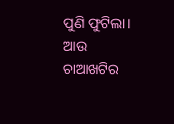ପୁଣି ଫୁଟିଲା। ଆଉ ଚାଆଖଟିର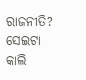ରାଜନୀତି? ସେଇଟା କାଲି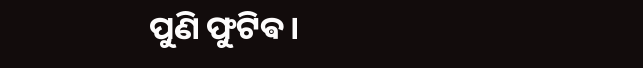ପୁଣି ଫୁଟିଵ।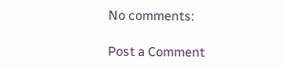No comments:

Post a Comment